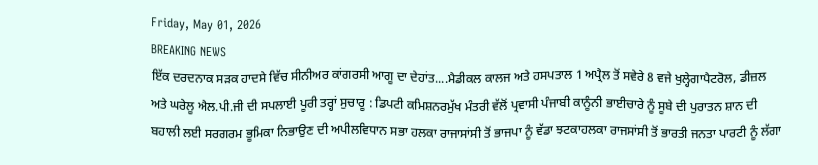Friday, May 01, 2026
BREAKING NEWS
ਇੱਕ ਦਰਦਨਾਕ ਸੜਕ ਹਾਦਸੇ ਵਿੱਚ‌ ਸੀਨੀਅਰ ਕਾਂਗਰਸੀ ਆਗੂ ਦਾ ਦੇਹਾਂਤ....ਮੈਡੀਕਲ ਕਾਲਜ ਅਤੇ ਹਸਪਤਾਲ 1 ਅਪ੍ਰੈਲ ਤੋਂ ਸਵੇਰੇ 8 ਵਜੇ ਖੁਲ੍ਹੇਗਾਪੈਟਰੋਲ, ਡੀਜ਼ਲ ਅਤੇ ਘਰੇਲੂ ਐਲ.ਪੀ.ਜੀ ਦੀ ਸਪਲਾਈ ਪੂਰੀ ਤਰ੍ਹਾਂ ਸੁਚਾਰੂ : ਡਿਪਟੀ ਕਮਿਸ਼ਨਰਮੁੱਖ ਮੰਤਰੀ ਵੱਲੋਂ ਪ੍ਰਵਾਸੀ ਪੰਜਾਬੀ ਕਾਨੂੰਨੀ ਭਾਈਚਾਰੇ ਨੂੰ ਸੂਬੇ ਦੀ ਪੁਰਾਤਨ ਸ਼ਾਨ ਦੀ ਬਹਾਲੀ ਲਈ ਸਰਗਰਮ ਭੂਮਿਕਾ ਨਿਭਾਉਣ ਦੀ ਅਪੀਲਵਿਧਾਨ ਸਭਾ ਹਲਕਾ ਰਾਜਾਸਾਂਸੀ ਤੋਂ ਭਾਜਪਾ ਨੂੰ ਵੱਡਾ ਝਟਕਾਹਲਕਾ ਰਾਜਸਾਂਸੀ ਤੋਂ ਭਾਰਤੀ ਜਨਤਾ ਪਾਰਟੀ ਨੂੰ ਲੱਗਾ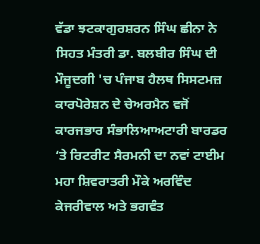ਵੱਡਾ ਝਟਕਾਗੁਰਸ਼ਰਨ ਸਿੰਘ ਛੀਨਾ ਨੇ ਸਿਹਤ ਮੰਤਰੀ ਡਾ. ਬਲਬੀਰ ਸਿੰਘ ਦੀ ਮੌਜੂਦਗੀ 'ਚ ਪੰਜਾਬ ਹੈਲਥ ਸਿਸਟਮਜ਼ ਕਾਰਪੋਰੇਸ਼ਨ ਦੇ ਚੇਅਰਮੈਨ ਵਜੋਂ ਕਾਰਜਭਾਰ ਸੰਭਾਲਿਆਅਟਾਰੀ ਬਾਰਡਰ ‘ਤੇ ਰਿਟਰੀਟ ਸੈਰਮਨੀ ਦਾ ਨਵਾਂ ਟਾਈਮ ਮਹਾ ਸ਼ਿਵਰਾਤਰੀ ਮੌਕੇ ਅਰਵਿੰਦ ਕੇਜਰੀਵਾਲ ਅਤੇ ਭਗਵੰਤ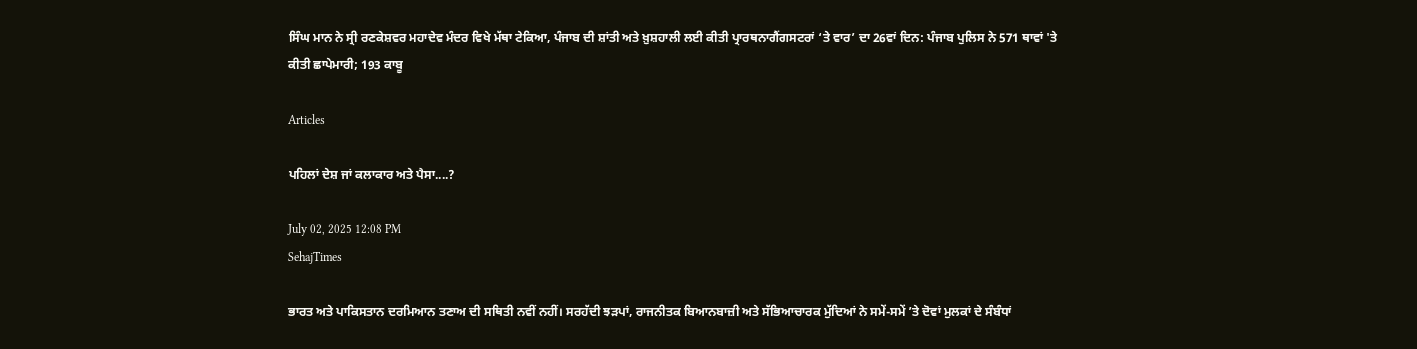ਸਿੰਘ ਮਾਨ ਨੇ ਸ੍ਰੀ ਰਣਕੇਸ਼ਵਰ ਮਹਾਦੇਵ ਮੰਦਰ ਵਿਖੇ ਮੱਥਾ ਟੇਕਿਆ, ਪੰਜਾਬ ਦੀ ਸ਼ਾਂਤੀ ਅਤੇ ਖ਼ੁਸ਼ਹਾਲੀ ਲਈ ਕੀਤੀ ਪ੍ਰਾਰਥਨਾਗੈਂਗਸਟਰਾਂ ‘ਤੇ ਵਾਰ’ ਦਾ 26ਵਾਂ ਦਿਨ: ਪੰਜਾਬ ਪੁਲਿਸ ਨੇ 571 ਥਾਵਾਂ 'ਤੇ ਕੀਤੀ ਛਾਪੇਮਾਰੀ; 193 ਕਾਬੂ

Articles

ਪਹਿਲਾਂ ਦੇਸ਼ ਜਾਂ ਕਲਾਕਾਰ ਅਤੇ ਪੈਸਾ....?

July 02, 2025 12:08 PM
SehajTimes

ਭਾਰਤ ਅਤੇ ਪਾਕਿਸਤਾਨ ਦਰਮਿਆਨ ਤਣਾਅ ਦੀ ਸਥਿਤੀ ਨਵੀਂ ਨਹੀਂ। ਸਰਹੱਦੀ ਝੜਪਾਂ, ਰਾਜਨੀਤਕ ਬਿਆਨਬਾਜ਼ੀ ਅਤੇ ਸੱਭਿਆਚਾਰਕ ਮੁੱਦਿਆਂ ਨੇ ਸਮੇਂ-ਸਮੇਂ ’ਤੇ ਦੋਵਾਂ ਮੁਲਕਾਂ ਦੇ ਸੰਬੰਧਾਂ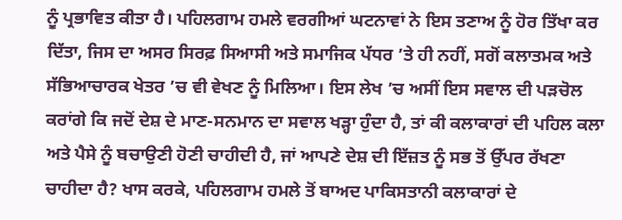ਨੂੰ ਪ੍ਰਭਾਵਿਤ ਕੀਤਾ ਹੈ। ਪਹਿਲਗਾਮ ਹਮਲੇ ਵਰਗੀਆਂ ਘਟਨਾਵਾਂ ਨੇ ਇਸ ਤਣਾਅ ਨੂੰ ਹੋਰ ਤਿੱਖਾ ਕਰ ਦਿੱਤਾ, ਜਿਸ ਦਾ ਅਸਰ ਸਿਰਫ਼ ਸਿਆਸੀ ਅਤੇ ਸਮਾਜਿਕ ਪੱਧਰ ’ਤੇ ਹੀ ਨਹੀਂ, ਸਗੋਂ ਕਲਾਤਮਕ ਅਤੇ ਸੱਭਿਆਚਾਰਕ ਖੇਤਰ ’ਚ ਵੀ ਵੇਖਣ ਨੂੰ ਮਿਲਿਆ। ਇਸ ਲੇਖ ’ਚ ਅਸੀਂ ਇਸ ਸਵਾਲ ਦੀ ਪੜਚੋਲ ਕਰਾਂਗੇ ਕਿ ਜਦੋਂ ਦੇਸ਼ ਦੇ ਮਾਣ-ਸਨਮਾਨ ਦਾ ਸਵਾਲ ਖੜ੍ਹਾ ਹੁੰਦਾ ਹੈ, ਤਾਂ ਕੀ ਕਲਾਕਾਰਾਂ ਦੀ ਪਹਿਲ ਕਲਾ ਅਤੇ ਪੈਸੇ ਨੂੰ ਬਚਾਉਣੀ ਹੋਣੀ ਚਾਹੀਦੀ ਹੈ, ਜਾਂ ਆਪਣੇ ਦੇਸ਼ ਦੀ ਇੱਜ਼ਤ ਨੂੰ ਸਭ ਤੋਂ ਉੱਪਰ ਰੱਖਣਾ ਚਾਹੀਦਾ ਹੈ? ਖਾਸ ਕਰਕੇ, ਪਹਿਲਗਾਮ ਹਮਲੇ ਤੋਂ ਬਾਅਦ ਪਾਕਿਸਤਾਨੀ ਕਲਾਕਾਰਾਂ ਦੇ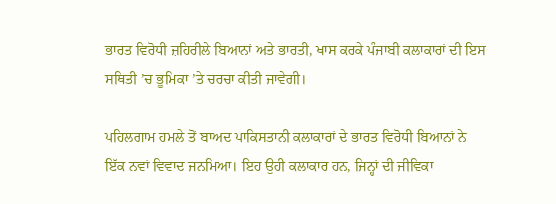ਭਾਰਤ ਵਿਰੋਧੀ ਜ਼ਹਿਰੀਲੇ ਬਿਆਨਾਂ ਅਤੇ ਭਾਰਤੀ, ਖਾਸ ਕਰਕੇ ਪੰਜਾਬੀ ਕਲਾਕਾਰਾਂ ਦੀ ਇਸ ਸਥਿਤੀ ’ਚ ਭੂਮਿਕਾ ’ਤੇ ਚਰਚਾ ਕੀਤੀ ਜਾਵੇਗੀ।

ਪਹਿਲਗਾਮ ਹਮਲੇ ਤੋਂ ਬਾਅਦ ਪਾਕਿਸਤਾਨੀ ਕਲਾਕਾਰਾਂ ਦੇ ਭਾਰਤ ਵਿਰੋਧੀ ਬਿਆਨਾਂ ਨੇ ਇੱਕ ਨਵਾਂ ਵਿਵਾਦ ਜਨਮਿਆ। ਇਹ ਉਹੀ ਕਲਾਕਾਰ ਹਨ, ਜਿਨ੍ਹਾਂ ਦੀ ਜੀਵਿਕਾ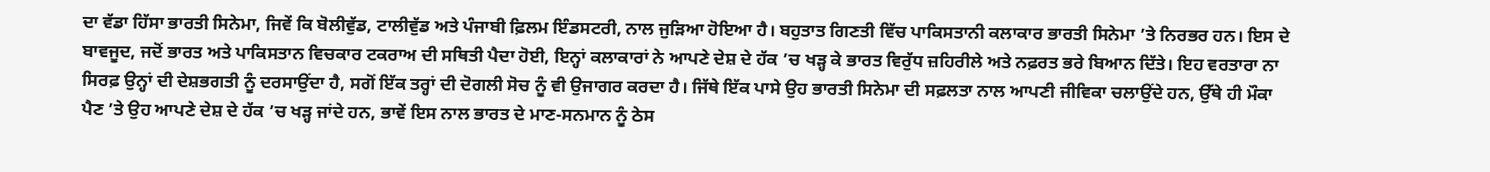ਦਾ ਵੱਡਾ ਹਿੱਸਾ ਭਾਰਤੀ ਸਿਨੇਮਾ, ਜਿਵੇਂ ਕਿ ਬੋਲੀਵੁੱਡ, ਟਾਲੀਵੁੱਡ ਅਤੇ ਪੰਜਾਬੀ ਫ਼ਿਲਮ ਇੰਡਸਟਰੀ, ਨਾਲ ਜੁੜਿਆ ਹੋਇਆ ਹੈ। ਬਹੁਤਾਤ ਗਿਣਤੀ ਵਿੱਚ ਪਾਕਿਸਤਾਨੀ ਕਲਾਕਾਰ ਭਾਰਤੀ ਸਿਨੇਮਾ ’ਤੇ ਨਿਰਭਰ ਹਨ। ਇਸ ਦੇ ਬਾਵਜੂਦ, ਜਦੋਂ ਭਾਰਤ ਅਤੇ ਪਾਕਿਸਤਾਨ ਵਿਚਕਾਰ ਟਕਰਾਅ ਦੀ ਸਥਿਤੀ ਪੈਦਾ ਹੋਈ, ਇਨ੍ਹਾਂ ਕਲਾਕਾਰਾਂ ਨੇ ਆਪਣੇ ਦੇਸ਼ ਦੇ ਹੱਕ ’ਚ ਖੜ੍ਹ ਕੇ ਭਾਰਤ ਵਿਰੁੱਧ ਜ਼ਹਿਰੀਲੇ ਅਤੇ ਨਫ਼ਰਤ ਭਰੇ ਬਿਆਨ ਦਿੱਤੇ। ਇਹ ਵਰਤਾਰਾ ਨਾ ਸਿਰਫ਼ ਉਨ੍ਹਾਂ ਦੀ ਦੇਸ਼ਭਗਤੀ ਨੂੰ ਦਰਸਾਉਂਦਾ ਹੈ, ਸਗੋਂ ਇੱਕ ਤਰ੍ਹਾਂ ਦੀ ਦੋਗਲੀ ਸੋਚ ਨੂੰ ਵੀ ਉਜਾਗਰ ਕਰਦਾ ਹੈ। ਜਿੱਥੇ ਇੱਕ ਪਾਸੇ ਉਹ ਭਾਰਤੀ ਸਿਨੇਮਾ ਦੀ ਸਫ਼ਲਤਾ ਨਾਲ ਆਪਣੀ ਜੀਵਿਕਾ ਚਲਾਉਂਦੇ ਹਨ, ਉੱਥੇ ਹੀ ਮੌਕਾ ਪੈਣ ’ਤੇ ਉਹ ਆਪਣੇ ਦੇਸ਼ ਦੇ ਹੱਕ ’ਚ ਖੜ੍ਹ ਜਾਂਦੇ ਹਨ, ਭਾਵੇਂ ਇਸ ਨਾਲ ਭਾਰਤ ਦੇ ਮਾਣ-ਸਨਮਾਨ ਨੂੰ ਠੇਸ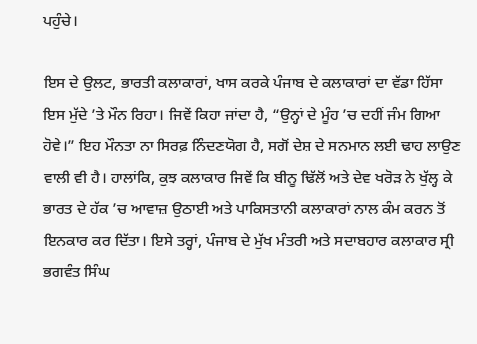ਪਹੁੰਚੇ।

ਇਸ ਦੇ ਉਲਟ, ਭਾਰਤੀ ਕਲਾਕਾਰਾਂ, ਖਾਸ ਕਰਕੇ ਪੰਜਾਬ ਦੇ ਕਲਾਕਾਰਾਂ ਦਾ ਵੱਡਾ ਹਿੱਸਾ ਇਸ ਮੁੱਦੇ ’ਤੇ ਮੌਨ ਰਿਹਾ। ਜਿਵੇਂ ਕਿਹਾ ਜਾਂਦਾ ਹੈ, “ਉਨ੍ਹਾਂ ਦੇ ਮੂੰਹ ’ਚ ਦਹੀਂ ਜੰਮ ਗਿਆ ਹੋਵੇ।” ਇਹ ਮੌਨਤਾ ਨਾ ਸਿਰਫ਼ ਨਿੰਦਣਯੋਗ ਹੈ, ਸਗੋਂ ਦੇਸ਼ ਦੇ ਸਨਮਾਨ ਲਈ ਢਾਹ ਲਾਉਣ ਵਾਲੀ ਵੀ ਹੈ। ਹਾਲਾਂਕਿ, ਕੁਝ ਕਲਾਕਾਰ ਜਿਵੇਂ ਕਿ ਬੀਨੂ ਢਿੱਲੋਂ ਅਤੇ ਦੇਵ ਖਰੋੜ ਨੇ ਖੁੱਲ੍ਹ ਕੇ ਭਾਰਤ ਦੇ ਹੱਕ ’ਚ ਆਵਾਜ਼ ਉਠਾਈ ਅਤੇ ਪਾਕਿਸਤਾਨੀ ਕਲਾਕਾਰਾਂ ਨਾਲ ਕੰਮ ਕਰਨ ਤੋਂ ਇਨਕਾਰ ਕਰ ਦਿੱਤਾ। ਇਸੇ ਤਰ੍ਹਾਂ, ਪੰਜਾਬ ਦੇ ਮੁੱਖ ਮੰਤਰੀ ਅਤੇ ਸਦਾਬਹਾਰ ਕਲਾਕਾਰ ਸ੍ਰੀ ਭਗਵੰਤ ਸਿੰਘ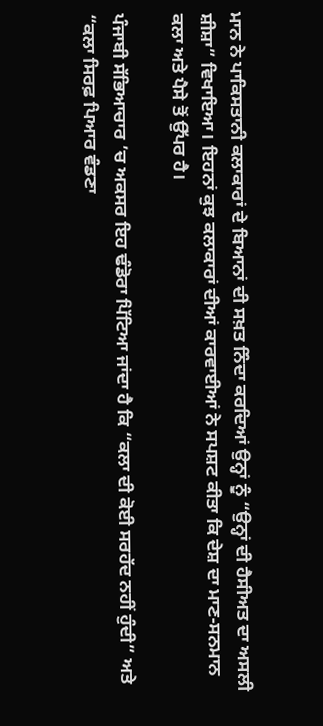ਮਾਨ ਨੇ ਪਾਕਿਸਤਾਨੀ ਕਲਾਕਾਰਾਂ ਦੇ ਬਿਆਨਾਂ ਦੀ ਸਖ਼ਤ ਨਿੰਦਾ ਕਰਦਿਆਂ ਉਨ੍ਹਾਂ ਨੂੰ “ਉਨ੍ਹਾਂ ਦੀ ਹੈਸੀਅਤ ਦਾ ਅਸਲੀ ਸ਼ੀਸ਼ਾ” ਵਿਖਾਇਆ। ਇਹਨਾਂ ਕੁਝ ਕਲਾਕਾਰਾਂ ਦੀਆਂ ਕਾਰਵਾਈਆਂ ਨੇ ਸਪਸ਼ਟ ਕੀਤਾ ਕਿ ਦੇਸ਼ ਦਾ ਮਾਣ-ਸਨਮਾਨ ਕਲਾ ਅਤੇ ਪੈਸੇ ਤੋਂ ਉੱਪਰ ਹੈ।

ਪੰਜਾਬੀ ਸੱਭਿਆਚਾਰ ’ਚ ਅਕਸਰ ਇਹ ਢੰਡੋਰਾ ਪਿੱਟਿਆ ਜਾਂਦਾ ਹੈ ਕਿ “ਕਲਾ ਦੀ ਕੋਈ ਸਰਹੱਦ ਨਹੀਂ ਹੁੰਦੀ” ਅਤੇ “ਕਲਾ ਸਿਰਫ਼ ਪਿਆਰ ਵੰਡਣਾ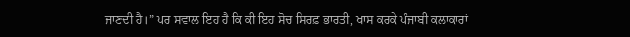ਜਾਣਦੀ ਹੈ।” ਪਰ ਸਵਾਲ ਇਹ ਹੈ ਕਿ ਕੀ ਇਹ ਸੋਚ ਸਿਰਫ਼ ਭਾਰਤੀ, ਖਾਸ ਕਰਕੇ ਪੰਜਾਬੀ ਕਲਾਕਾਰਾਂ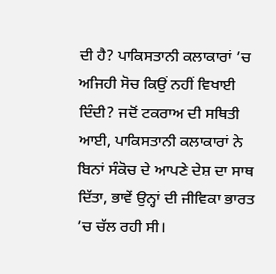ਦੀ ਹੈ? ਪਾਕਿਸਤਾਨੀ ਕਲਾਕਾਰਾਂ ’ਚ ਅਜਿਹੀ ਸੋਚ ਕਿਉਂ ਨਹੀਂ ਵਿਖਾਈ ਦਿੰਦੀ? ਜਦੋਂ ਟਕਰਾਅ ਦੀ ਸਥਿਤੀ ਆਈ, ਪਾਕਿਸਤਾਨੀ ਕਲਾਕਾਰਾਂ ਨੇ ਬਿਨਾਂ ਸੰਕੋਚ ਦੇ ਆਪਣੇ ਦੇਸ਼ ਦਾ ਸਾਥ ਦਿੱਤਾ, ਭਾਵੇਂ ਉਨ੍ਹਾਂ ਦੀ ਜੀਵਿਕਾ ਭਾਰਤ ’ਚ ਚੱਲ ਰਹੀ ਸੀ।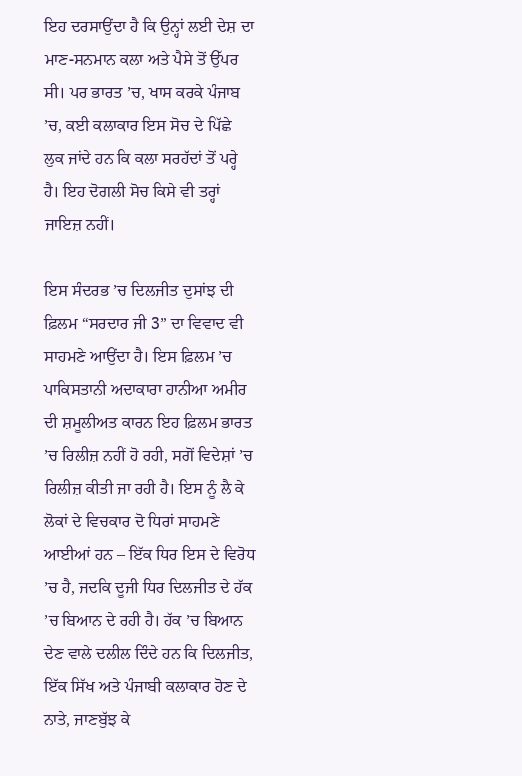ਇਹ ਦਰਸਾਉਂਦਾ ਹੈ ਕਿ ਉਨ੍ਹਾਂ ਲਈ ਦੇਸ਼ ਦਾ ਮਾਣ-ਸਨਮਾਨ ਕਲਾ ਅਤੇ ਪੈਸੇ ਤੋਂ ਉੱਪਰ ਸੀ। ਪਰ ਭਾਰਤ ’ਚ, ਖਾਸ ਕਰਕੇ ਪੰਜਾਬ ’ਚ, ਕਈ ਕਲਾਕਾਰ ਇਸ ਸੋਚ ਦੇ ਪਿੱਛੇ ਲੁਕ ਜਾਂਦੇ ਹਨ ਕਿ ਕਲਾ ਸਰਹੱਦਾਂ ਤੋਂ ਪਰ੍ਹੇ ਹੈ। ਇਹ ਦੋਗਲੀ ਸੋਚ ਕਿਸੇ ਵੀ ਤਰ੍ਹਾਂ ਜਾਇਜ਼ ਨਹੀਂ।

ਇਸ ਸੰਦਰਭ ’ਚ ਦਿਲਜੀਤ ਦੁਸਾਂਝ ਦੀ ਫ਼ਿਲਮ “ਸਰਦਾਰ ਜੀ 3” ਦਾ ਵਿਵਾਦ ਵੀ ਸਾਹਮਣੇ ਆਉਂਦਾ ਹੈ। ਇਸ ਫ਼ਿਲਮ ’ਚ ਪਾਕਿਸਤਾਨੀ ਅਦਾਕਾਰਾ ਹਾਨੀਆ ਅਮੀਰ ਦੀ ਸ਼ਮੂਲੀਅਤ ਕਾਰਨ ਇਹ ਫ਼ਿਲਮ ਭਾਰਤ ’ਚ ਰਿਲੀਜ਼ ਨਹੀਂ ਹੋ ਰਹੀ, ਸਗੋਂ ਵਿਦੇਸ਼ਾਂ ’ਚ ਰਿਲੀਜ਼ ਕੀਤੀ ਜਾ ਰਹੀ ਹੈ। ਇਸ ਨੂੰ ਲੈ ਕੇ ਲੋਕਾਂ ਦੇ ਵਿਚਕਾਰ ਦੋ ਧਿਰਾਂ ਸਾਹਮਣੇ ਆਈਆਂ ਹਨ – ਇੱਕ ਧਿਰ ਇਸ ਦੇ ਵਿਰੋਧ ’ਚ ਹੈ, ਜਦਕਿ ਦੂਜੀ ਧਿਰ ਦਿਲਜੀਤ ਦੇ ਹੱਕ ’ਚ ਬਿਆਨ ਦੇ ਰਹੀ ਹੈ। ਹੱਕ ’ਚ ਬਿਆਨ ਦੇਣ ਵਾਲੇ ਦਲੀਲ ਦਿੰਦੇ ਹਨ ਕਿ ਦਿਲਜੀਤ, ਇੱਕ ਸਿੱਖ ਅਤੇ ਪੰਜਾਬੀ ਕਲਾਕਾਰ ਹੋਣ ਦੇ ਨਾਤੇ, ਜਾਣਬੁੱਝ ਕੇ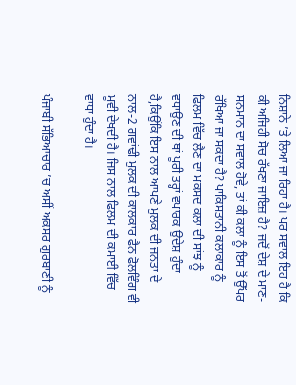ਨਿਸ਼ਾਨੇ ’ਤੇ ਲਿਆ ਜਾ ਰਿਹਾ ਹੈ। ਪਰ ਸਵਾਲ ਇਹ ਹੈ ਕਿ ਕੀ ਅਜਿਹੀ ਸੋਚ ਰੱਖਣਾ ਜਾਇਜ਼ ਹੈ? ਜਦੋਂ ਦੇਸ਼ ਦੇ ਮਾਣ-ਸਨਮਾਨ ਦਾ ਸਵਾਲ ਹੋਵੇ, ਤਾਂ ਕੀ ਕਲਾ ਨੂੰ ਇਸ ਤੋਂ ਉੱਪਰ ਰੱਖਿਆ ਜਾ ਸਕਦਾ ਹੈ? ਪਾਕਿਸਤਾਨੀ ਕਲਾਕਾਰ ਨੂੰ ਫਿਲਮ ਵਿੱਚ ਲੈਣ ਦਾ ਮਕਸਦ ਕਲਾ ਦੀ ਸਾਂਝ ਨੂੰ ਵਧਾਉਣ ਦੀ ਥਾਂ ਪੂਰੀ ਤਰ੍ਹਾਂ ਵਪਾਰਕ ਉਦੇਸ਼ ਹੁੰਦਾ ਹੈ,ਕਿਉਂਕਿ ਇਸ ਨਾਲ ਆਪਣੇ ਮੁਲਕ ਦੀ ਜਨਤਾ ਦੇ ਨਾਲ-2 ਗਵਾਂਢੀ ਮੁਲਕ ਦੀ ਕਾਲਕਾਰ ਫੈਨ ਫੋਲਵਿੰਗ ਵੀ ਮੂਵੀ ਦੇਖਦੀ ਹੈ। ਜਿਸ ਨਾਲ ਫਿਲਮ ਦੀ ਕਮਾਈ ਵਿੱਚ ਵਾਧਾ ਹੁੰਦਾ ਹੈ।

ਪੰਜਾਬੀ ਸੱਭਿਆਚਾਰ ’ਚ ਅਸੀਂ ਅਕਸਰ ਗੁਰਬਾਣੀ ਨੂੰ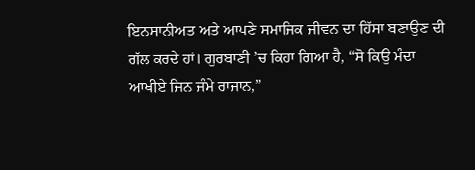ਇਨਸਾਨੀਅਤ ਅਤੇ ਆਪਣੇ ਸਮਾਜਿਕ ਜੀਵਨ ਦਾ ਹਿੱਸਾ ਬਣਾਉਣ ਦੀ ਗੱਲ ਕਰਦੇ ਹਾਂ। ਗੁਰਬਾਣੀ ’ਚ ਕਿਹਾ ਗਿਆ ਹੈ, “ਸੋ ਕਿਉ ਮੰਦਾ ਆਖੀਏ ਜਿਨ ਜੰਮੇ ਰਾਜਾਨ,”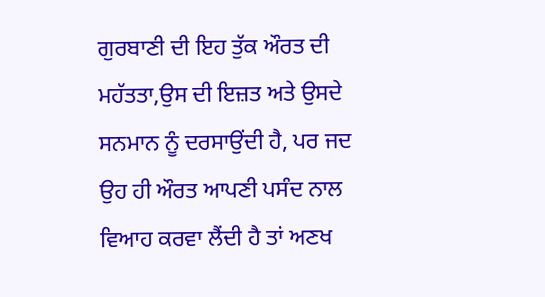ਗੁਰਬਾਣੀ ਦੀ ਇਹ ਤੁੱਕ ਔਰਤ ਦੀ ਮਹੱਤਤਾ,ਉਸ ਦੀ ਇਜ਼ਤ ਅਤੇ ਉਸਦੇ ਸਨਮਾਨ ਨੂੰ ਦਰਸਾਉਂਦੀ ਹੈ, ਪਰ ਜਦ ਉਹ ਹੀ ਔਰਤ ਆਪਣੀ ਪਸੰਦ ਨਾਲ ਵਿਆਹ ਕਰਵਾ ਲੈਂਦੀ ਹੈ ਤਾਂ ਅਣਖ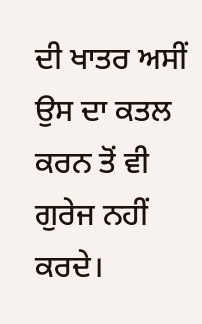ਦੀ ਖਾਤਰ ਅਸੀਂ ਉਸ ਦਾ ਕਤਲ ਕਰਨ ਤੋਂ ਵੀ ਗੁਰੇਜ ਨਹੀਂ ਕਰਦੇ।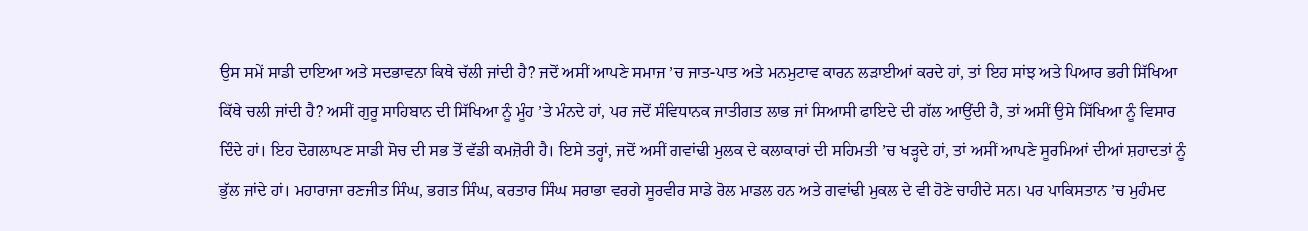ਉਸ ਸਮੇਂ ਸਾਡੀ ਦਾਇਆ ਅਤੇ ਸਦਭਾਵਨਾ ਕਿਥੇ ਚੱਲੀ ਜਾਂਦੀ ਹੈ? ਜਦੋਂ ਅਸੀਂ ਆਪਣੇ ਸਮਾਜ ’ਚ ਜਾਤ-ਪਾਤ ਅਤੇ ਮਨਮੁਟਾਵ ਕਾਰਨ ਲੜਾਈਆਂ ਕਰਦੇ ਹਾਂ, ਤਾਂ ਇਹ ਸਾਂਝ ਅਤੇ ਪਿਆਰ ਭਰੀ ਸਿੱਖਿਆ ਕਿੱਥੇ ਚਲੀ ਜਾਂਦੀ ਹੈ? ਅਸੀਂ ਗੁਰੂ ਸਾਹਿਬਾਨ ਦੀ ਸਿੱਖਿਆ ਨੂੰ ਮੂੰਹ ’ਤੇ ਮੰਨਦੇ ਹਾਂ, ਪਰ ਜਦੋਂ ਸੰਵਿਧਾਨਕ ਜਾਤੀਗਤ ਲਾਭ ਜਾਂ ਸਿਆਸੀ ਫਾਇਦੇ ਦੀ ਗੱਲ ਆਉਂਦੀ ਹੈ, ਤਾਂ ਅਸੀਂ ਉਸੇ ਸਿੱਖਿਆ ਨੂੰ ਵਿਸਾਰ ਦਿੰਦੇ ਹਾਂ। ਇਹ ਦੋਗਲਾਪਣ ਸਾਡੀ ਸੋਚ ਦੀ ਸਭ ਤੋਂ ਵੱਡੀ ਕਮਜ਼ੋਰੀ ਹੈ। ਇਸੇ ਤਰ੍ਹਾਂ, ਜਦੋਂ ਅਸੀਂ ਗਵਾਂਢੀ ਮੁਲਕ ਦੇ ਕਲਾਕਾਰਾਂ ਦੀ ਸਹਿਮਤੀ ’ਚ ਖੜ੍ਹਦੇ ਹਾਂ, ਤਾਂ ਅਸੀਂ ਆਪਣੇ ਸੂਰਮਿਆਂ ਦੀਆਂ ਸ਼ਹਾਦਤਾਂ ਨੂੰ ਭੁੱਲ ਜਾਂਦੇ ਹਾਂ। ਮਹਾਰਾਜਾ ਰਣਜੀਤ ਸਿੰਘ, ਭਗਤ ਸਿੰਘ, ਕਰਤਾਰ ਸਿੰਘ ਸਰਾਭਾ ਵਰਗੇ ਸੂਰਵੀਰ ਸਾਡੇ ਰੋਲ ਮਾਡਲ ਹਨ ਅਤੇ ਗਵਾਂਢੀ ਮੁਕਲ ਦੇ ਵੀ ਹੋਣੇ ਚਾਹੀਦੇ ਸਨ। ਪਰ ਪਾਕਿਸਤਾਨ ’ਚ ਮੁਹੰਮਦ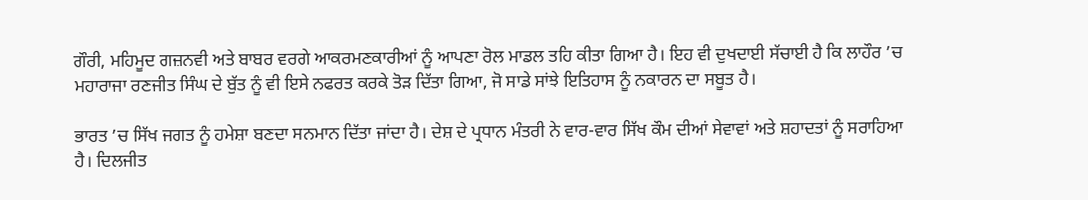ਗੌਰੀ, ਮਹਿਮੂਦ ਗਜ਼ਨਵੀ ਅਤੇ ਬਾਬਰ ਵਰਗੇ ਆਕਰਮਣਕਾਰੀਆਂ ਨੂੰ ਆਪਣਾ ਰੋਲ ਮਾਡਲ ਤਹਿ ਕੀਤਾ ਗਿਆ ਹੈ। ਇਹ ਵੀ ਦੁਖਦਾਈ ਸੱਚਾਈ ਹੈ ਕਿ ਲਾਹੌਰ ’ਚ ਮਹਾਰਾਜਾ ਰਣਜੀਤ ਸਿੰਘ ਦੇ ਬੁੱਤ ਨੂੰ ਵੀ ਇਸੇ ਨਫਰਤ ਕਰਕੇ ਤੋੜ ਦਿੱਤਾ ਗਿਆ, ਜੋ ਸਾਡੇ ਸਾਂਝੇ ਇਤਿਹਾਸ ਨੂੰ ਨਕਾਰਨ ਦਾ ਸਬੂਤ ਹੈ।

ਭਾਰਤ ’ਚ ਸਿੱਖ ਜਗਤ ਨੂੰ ਹਮੇਸ਼ਾ ਬਣਦਾ ਸਨਮਾਨ ਦਿੱਤਾ ਜਾਂਦਾ ਹੈ। ਦੇਸ਼ ਦੇ ਪ੍ਰਧਾਨ ਮੰਤਰੀ ਨੇ ਵਾਰ-ਵਾਰ ਸਿੱਖ ਕੌਮ ਦੀਆਂ ਸੇਵਾਵਾਂ ਅਤੇ ਸ਼ਹਾਦਤਾਂ ਨੂੰ ਸਰਾਹਿਆ ਹੈ। ਦਿਲਜੀਤ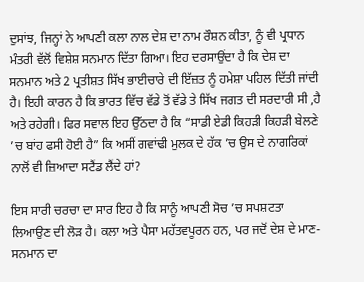ਦੁਸਾਂਝ, ਜਿਨ੍ਹਾਂ ਨੇ ਆਪਣੀ ਕਲਾ ਨਾਲ ਦੇਸ਼ ਦਾ ਨਾਮ ਰੌਸ਼ਨ ਕੀਤਾ, ਨੂੰ ਵੀ ਪ੍ਰਧਾਨ ਮੰਤਰੀ ਵੱਲੋਂ ਵਿਸ਼ੇਸ਼ ਸਨਮਾਨ ਦਿੱਤਾ ਗਿਆ। ਇਹ ਦਰਸਾਉਂਦਾ ਹੈ ਕਿ ਦੇਸ਼ ਦਾ ਸਨਮਾਨ ਅਤੇ 2 ਪ੍ਰਤੀਸ਼ਤ ਸਿੱਖ ਭਾਈਚਾਰੇ ਦੀ ਇੱਜ਼ਤ ਨੂੰ ਹਮੇਸ਼ਾ ਪਹਿਲ ਦਿੱਤੀ ਜਾਂਦੀ ਹੈ। ਇਹੀ ਕਾਰਨ ਹੈ ਕਿ ਭਾਰਤ ਵਿੱਚ ਵੱਡੇ ਤੋਂ ਵੱਡੇ ਤੇ ਸਿੱਖ ਜਗਤ ਦੀ ਸਰਦਾਰੀ ਸੀ ,ਹੈ ਅਤੇ ਰਹੇਗੀ। ਫਿਰ ਸਵਾਲ ਇਹ ਉੱਠਦਾ ਹੈ ਕਿ “ਸਾਡੀ ਏਡੀ ਕਿਹੜੀ ਕਿਹੜੀ ਬੇਲਣੇ ’ਚ ਬਾਂਹ ਫਸੀ ਹੋਈ ਹੈ” ਕਿ ਅਸੀਂ ਗਵਾਂਢੀ ਮੁਲਕ ਦੇ ਹੱਕ ’ਚ ਉਸ ਦੇ ਨਾਗਰਿਕਾਂ ਨਾਲੋਂ ਵੀ ਜ਼ਿਆਦਾ ਸਟੈਂਡ ਲੈਂਦੇ ਹਾਂ?

ਇਸ ਸਾਰੀ ਚਰਚਾ ਦਾ ਸਾਰ ਇਹ ਹੈ ਕਿ ਸਾਨੂੰ ਆਪਣੀ ਸੋਚ ’ਚ ਸਪਸ਼ਟਤਾ ਲਿਆਉਣ ਦੀ ਲੋੜ ਹੈ। ਕਲਾ ਅਤੇ ਪੈਸਾ ਮਹੱਤਵਪੂਰਨ ਹਨ, ਪਰ ਜਦੋਂ ਦੇਸ਼ ਦੇ ਮਾਣ-ਸਨਮਾਨ ਦਾ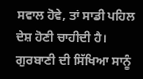ਸਵਾਲ ਹੋਵੇ, ਤਾਂ ਸਾਡੀ ਪਹਿਲ ਦੇਸ਼ ਹੋਣੀ ਚਾਹੀਦੀ ਹੈ। ਗੁਰਬਾਣੀ ਦੀ ਸਿੱਖਿਆ ਸਾਨੂੰ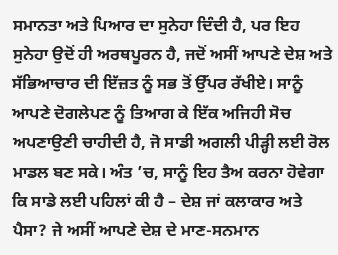ਸਮਾਨਤਾ ਅਤੇ ਪਿਆਰ ਦਾ ਸੁਨੇਹਾ ਦਿੰਦੀ ਹੈ, ਪਰ ਇਹ ਸੁਨੇਹਾ ਉਦੋਂ ਹੀ ਅਰਥਪੂਰਨ ਹੈ, ਜਦੋਂ ਅਸੀਂ ਆਪਣੇ ਦੇਸ਼ ਅਤੇ ਸੱਭਿਆਚਾਰ ਦੀ ਇੱਜ਼ਤ ਨੂੰ ਸਭ ਤੋਂ ਉੱਪਰ ਰੱਖੀਏ। ਸਾਨੂੰ ਆਪਣੇ ਦੋਗਲੇਪਣ ਨੂੰ ਤਿਆਗ ਕੇ ਇੱਕ ਅਜਿਹੀ ਸੋਚ ਅਪਣਾਉਣੀ ਚਾਹੀਦੀ ਹੈ, ਜੋ ਸਾਡੀ ਅਗਲੀ ਪੀੜ੍ਹੀ ਲਈ ਰੋਲ ਮਾਡਲ ਬਣ ਸਕੇ। ਅੰਤ ’ਚ, ਸਾਨੂੰ ਇਹ ਤੈਅ ਕਰਨਾ ਹੋਵੇਗਾ ਕਿ ਸਾਡੇ ਲਈ ਪਹਿਲਾਂ ਕੀ ਹੈ – ਦੇਸ਼ ਜਾਂ ਕਲਾਕਾਰ ਅਤੇ ਪੈਸਾ? ਜੇ ਅਸੀਂ ਆਪਣੇ ਦੇਸ਼ ਦੇ ਮਾਣ-ਸਨਮਾਨ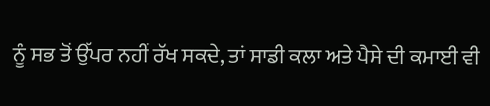ਨੂੰ ਸਭ ਤੋਂ ਉੱਪਰ ਨਹੀਂ ਰੱਖ ਸਕਦੇ, ਤਾਂ ਸਾਡੀ ਕਲਾ ਅਤੇ ਪੈਸੇ ਦੀ ਕਮਾਈ ਵੀ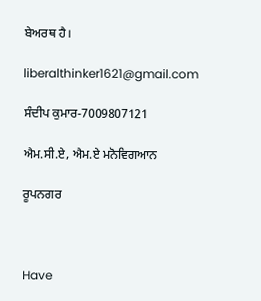ਬੇਅਰਥ ਹੈ।

liberalthinker1621@gmail.com

ਸੰਦੀਪ ਕੁਮਾਰ-7009807121

ਐਮ.ਸੀ.ਏ, ਐਮ.ਏ ਮਨੋਵਿਗਆਨ

ਰੂਪਨਗਰ



Have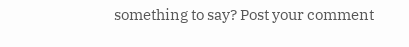something to say? Post your comment